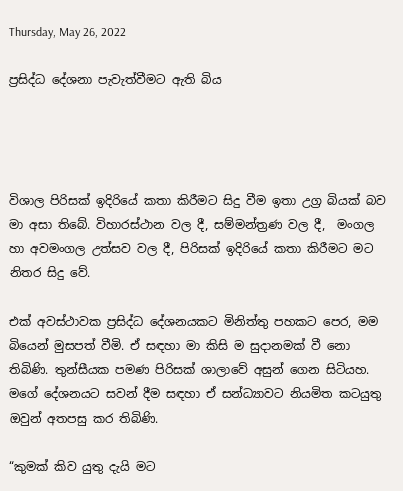Thursday, May 26, 2022

ප්‍රසිද්ධ දේශනා පැවැත්වීමට ඇති බිය




විශාල පිරිසක් ඉදිරියේ කතා කිරීමට සිදු වීම ඉතා උග්‍ර බියක් බව මා අසා තිබේ. විහාරස්ථාන වල දී, සම්මන්ත්‍රණ වල දී,  මංගල හා අවමංගල උත්සව වල දී, පිරිසක් ඉදිරියේ කතා කිරීමට මට නිතර සිදු වේ.

එක් අවස්ථාවක ප්‍රසිද්ධ දේශනයකට මිනිත්තු පහකට පෙර, මම බියෙන් මුසපත් වීමි. ඒ සඳහා මා කිසි ම සුදානමක් වී නො තිබිණි. තුන්සීයක පමණ පිරිසක් ශාලාවේ අසුන් ගෙන සිටියහ. මගේ දේශනයට සවන් දීම සඳහා ඒ සන්ධ්‍යාවට නියමිත කටයුතු ඔවුන් අතපසු කර තිබිණි.

“කුමක් කිව යුතු දැයි මට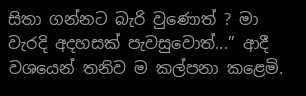සිතා ගන්නට බැරි වුණොත් ? මා වැරදි අදහසක් පැවසුවොත්...” ආදී වශයෙන් තනිව ම කල්පනා කළෙමි.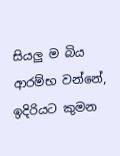සියලු ම බිය ආරම්භ වන්නේ, ඉදිරියට කුමන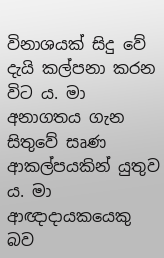විනාශයක් සිදු වේ දැයි කල්පනා කරන විට ය. මා අනාගතය ගැන සිතුවේ සෘණ ආකල්පයකින් යුතුව ය. මා ආඥාදායකයෙකු බව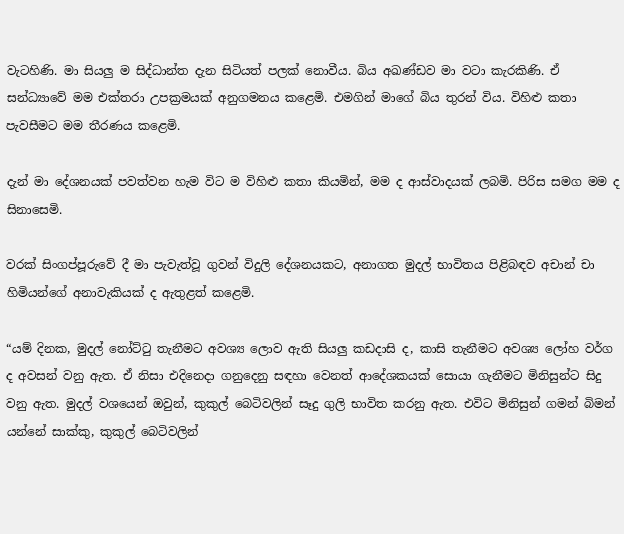වැටහිණි. මා සියලු ම සිද්ධාන්ත දැන සිටියත් පලක් නොවීය. බිය අඛණ්ඩව මා වටා කැරකිණි. ඒ සන්ධ්‍යාවේ මම එක්තරා උපක්‍රමයක් අනුගමනය කළෙමි. එමගින් මාගේ බිය තුරන් විය. විහිළු කතා පැවසීමට මම තීරණය කළෙමි.

දැන් මා දේශනයක් පවත්වන හැම විට ම විහිළු කතා කියමින්, මම ද ආස්වාදයක් ලබමි. පිරිස සමග මම ද සිනාසෙමි.

වරක් සිංගප්පූරුවේ දී මා පැවැත්වූ ගුවන් විදුලි දේශනයකට, අනාගත මුදල් භාවිතය පිළිබඳව අචාන් චා හිමියන්ගේ අනාවැකියක් ද ඇතුළත් කළෙමි.

“යම් දිනක, මුදල් නෝට්ටු තැනීමට අවශ්‍ය ලොව ඇති සියලු කඩදාසි ද, කාසි තැනීමට අවශ්‍ය ලෝහ වර්ග ද අවසන් වනු ඇත. ඒ නිසා එදිනෙදා ගනුදෙනු සඳහා වෙනත් ආදේශකයක් සොයා ගැනීමට මිනිසුන්ට සිදු වනු ඇත. මුදල් වශයෙන් ඔවුන්, කුකුල් බෙටිවලින් සෑදු ගුලි භාවිත කරනු ඇත. එවිට මිනිසුන් ගමන් බිමන් යන්නේ සාක්කු, කුකුල් බෙටිවලින්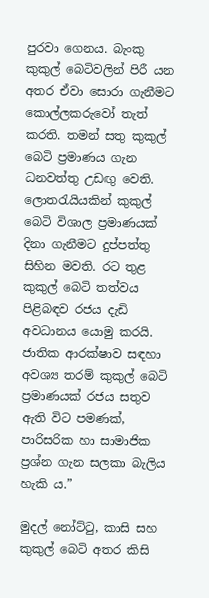පුරවා ගෙනය. බැංකු කුකුල් බෙටිවලින් පිරී යන අතර ඒවා සොරා ගැනීමට කොල්ලකරුවෝ තැත් කරති. තමන් සතු කුකුල් බෙටි ප්‍රමාණය ගැන ධනවත්තු උඩඟු වෙති. ලොතරැයියකින් කුකුල් බෙටි විශාල ප්‍රමාණයක් දිනා ගැනීමට දුප්පත්තු සිහින මවති. රට තුළ කුකුල් බෙටි තත්වය පිළිබඳව රජය දැඩි අවධානය යොමු කරයි. ජාතික ආරක්ෂාව සඳහා අවශ්‍ය තරම් කුකුල් බෙටි ප්‍රමාණයක් රජය සතුව ඇති විට පමණක්, පාරිසරික හා සාමාජික ප්‍රශ්න ගැන සලකා බැලිය හැකි ය.”

මුදල් නෝට්ටු, කාසි සහ කුකුල් බෙටි අතර කිසි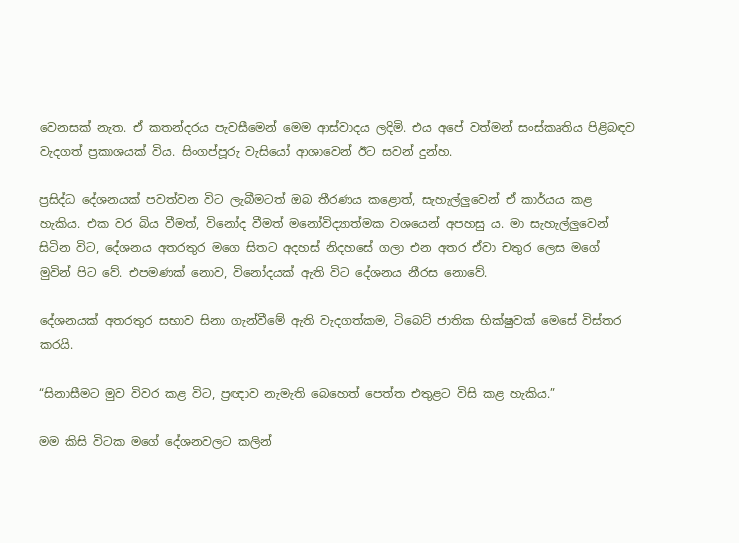වෙනසක් නැත. ඒ කතන්දරය පැවසීමෙන් මෙම ආස්වාදය ලදිමි. එය අපේ වත්මන් සංස්කෘතිය පිළිබඳව වැදගත් ප්‍රකාශයක් විය. සිංගප්පූරු වැසියෝ ආශාවෙන් ඊට සවන් දුන්හ.

ප්‍රසිද්ධ දේශනයක් පවත්වන විට ලැබීමටත් ඔබ තීරණය කළොත්, සැහැල්ලුවෙන් ඒ කාර්යය කළ හැකිය. එක වර බිය වීමත්, විනෝද වීමත් මනෝවිද්‍යාත්මක වශයෙන් අපහසු ය. මා සැහැල්ලුවෙන් සිටින විට, දේශනය අතරතුර මගෙ සිතට අදහස් නිදහසේ ගලා එන අතර ඒවා චතුර ලෙස මගේ මුවින් පිට වේ. එපමණක් නොව, විනෝදයක් ඇති විට දේශනය නීරස නොවේ.

දේශනයක් අතරතුර සභාව සිනා ගැන්වීමේ ඇති වැදගත්කම, ටිබෙට් ජාතික භික්ෂුවක් මෙසේ විස්තර කරයි.

“සිනාසීමට මුව විවර කළ විට, ප්‍රඥාව නැමැති බෙහෙත් පෙත්ත එතුළට විසි කළ හැකිය.”

මම කිසි විටක මගේ දේශනවලට කලින්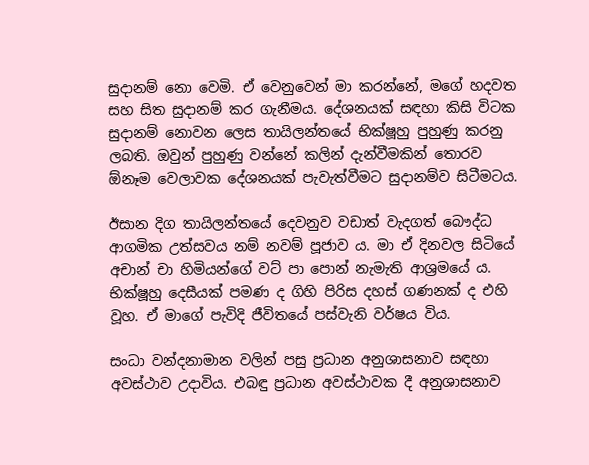සුදානම් නො වෙමි. ඒ වෙනුවෙන් මා කරන්නේ, මගේ හදවත සහ සිත සුදානම් කර ගැනීමය. දේශනයක් සඳහා කිසි විටක සුදානම් නොවන ලෙස තායිලන්තයේ භික්ෂූහු පුහුණු කරනු ලබති. ඔවුන් පුහුණු වන්නේ කලින් දැන්වීමකින් තොරව ඕනෑම වෙලාවක දේශනයක් පැවැත්වීමට සුදානම්ව සිටීමටය.

ඊසාන දිග තායිලන්තයේ දෙවනුව වඩාත් වැදගත් බෞද්ධ ආගමික උත්සවය නම් නවම් පූජාව ය. මා ඒ දිනවල සිටියේ අචාන් චා හිමියන්ගේ වට් පා පොන් නැමැති ආශ්‍රමයේ ය. භික්ෂූහු දෙසීයක් පමණ ද ගිහි පිරිස දහස් ගණනක් ද එහි වූහ. ඒ මාගේ පැවිදි ජීවිතයේ පස්වැනි වර්ෂය විය.

සංධා වන්දනාමාන වලින් පසු ප්‍රධාන අනුශාසනාව සඳහා අවස්ථාව උදාවිය. එබඳු ප්‍රධාන අවස්ථාවක දී අනුශාසනාව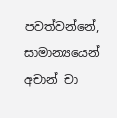පවත්වන්නේ, සාමාන්‍යයෙන් අචාන් චා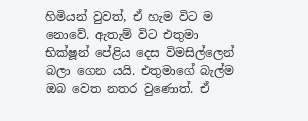හිමියන් වුවත්, ඒ හැම විට ම නොවේ. ඇතැම් විට එතුමා භික්ෂූන් පේළිය දෙස විමසිල්ලෙන් බලා ගෙන යයි. එතුමාගේ බැල්ම ඔබ වෙත නතර වුණොත්. ඒ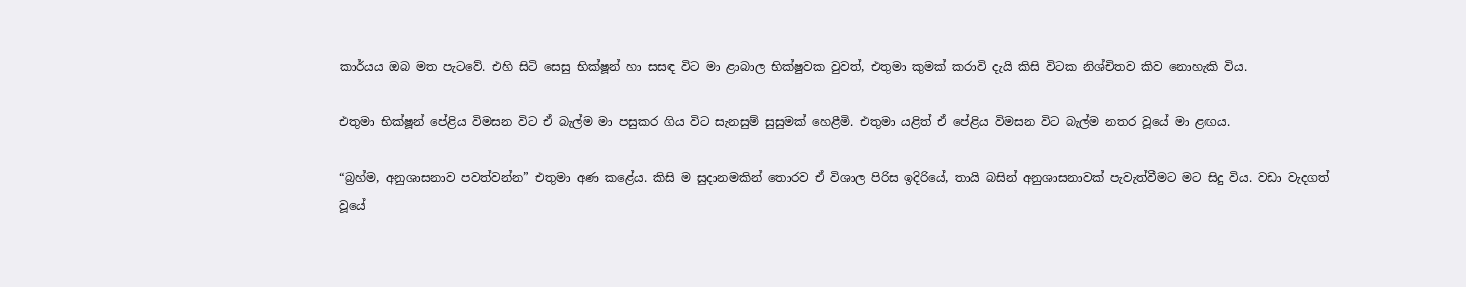කාර්යය ඔබ මත පැටවේ. එහි සිටි සෙසු භික්ෂූන් හා සසඳ විට මා ළාබාල භික්ෂුවක වුවත්, එතුමා කුමක් කරාවි දැයි කිසි විටක නිශ්චිතව කිව නොහැකි විය.

එතුමා භික්ෂූන් පේළිය විමසන විට ඒ බැල්ම මා පසුකර ගිය විට සැනසුම් සුසුමක් හෙළීමි. එතුමා යළිත් ඒ පේළිය විමසන විට බැල්ම නතර වූයේ මා ළඟය.

“බ්‍රහ්ම, අනුශාසනාව පවත්වන්න” එතුමා අණ කළේය. කිසි ම සුදානමකින් තොරව ඒ විශාල පිරිස ඉදිරියේ, තායි බසින් අනුශාසනාවක් පැවැත්වීමට මට සිදු විය. වඩා වැදගත් වූයේ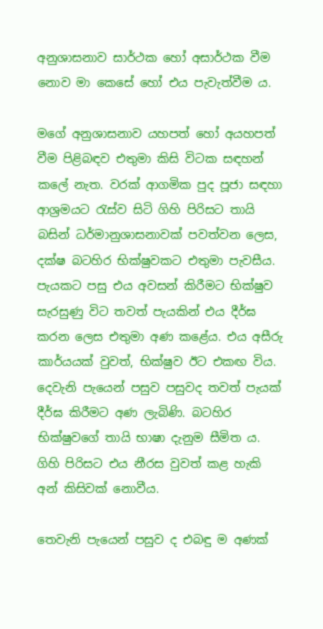අනුශාසනාව සාර්ථක හෝ අසාර්ථක වීම නොව මා කෙසේ හෝ එය පැවැත්වීම ය.

මගේ අනුශාසනාව යහපත් හෝ අයහපත් වීම පිළිබඳව එතුමා කිසි විටක සඳහන් කලේ නැත. වරක් ආගමික පුද පූජා සඳහා ආශ්‍රමයට රැස්ව සිටි ගිහි පිරිසට තායි බසින් ධර්මානුශාසනාවක් පවත්වන ලෙස, දක්ෂ බටහිර භික්ෂුවකට එතුමා පැවසීය. පැයකට පසු එය අවසන් කිරීමට භික්ෂුව සැරසුණු විට තවත් පැයකින් එය දීර්ඝ කරන ලෙස එතුමා අණ කළේය. එය අසීරු කාර්යයක් වුවත්, භික්ෂුව ඊට එකඟ විය. දෙවැනි පැයෙන් පසුව පසුවද තවත් පැයක් දීර්ඝ කිරීමට අණ ලැබිණි. බටහිර භික්ෂුවගේ තායි භාෂා දැනුම සීමිත ය. ගිහි පිරිසට එය නීරස වුවත් කළ හැකි අන් කිසිවක් නොවීය.

තෙවැනි පැයෙන් පසුව ද එබඳු ම අණක්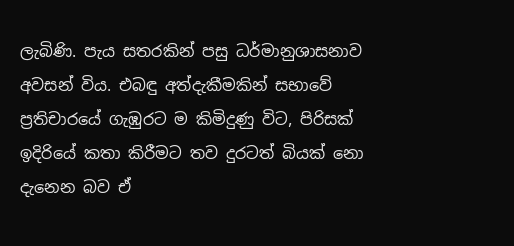ලැබිණි. පැය සතරකින් පසු ධර්මානුශාසනාව අවසන් විය. එබඳු අත්දැකීමකින් සභාවේ ප්‍රතිචාරයේ ගැඹුරට ම කිමිදුණු විට, පිරිසක් ඉදිරියේ කතා කිරීමට තව දුරටත් බියක් නො දැනෙන බව ඒ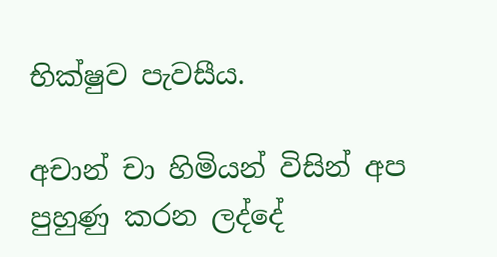භික්ෂුව පැවසීය.

අචාන් චා හිමියන් විසින් අප පුහුණු කරන ලද්දේ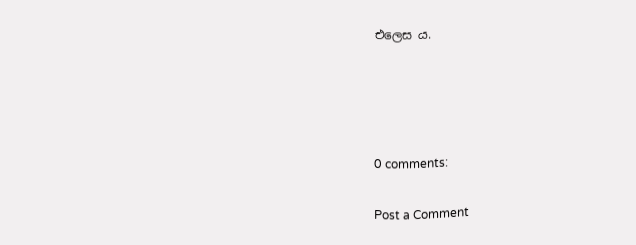එලෙස ය.




0 comments:

Post a Comment